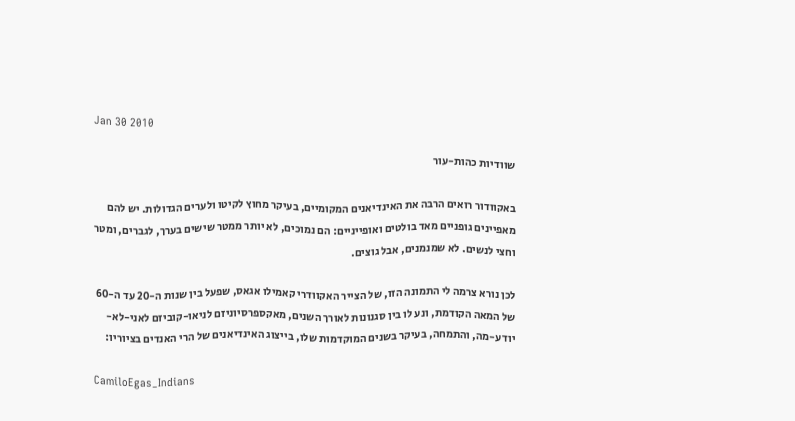Jan 30 2010

שוודיות כהות-עור

באקוודור רואים הרבה את האינדיאנים המקומיים, בעיקר מחוץ לקיטו ולערים הגדולות. יש להם מאפיינים גופניים מאד בולטים ואופייניים: הם נמוכים, לא יותר ממטר שישים בערך, לגברים, ומטר וחצי לנשים. לא שמנמנים, אבל גוצים.

לכן נורא צרמה לי התמונה הזו, של הצייר האקוודרי קאמילו אגאס, שפעל בין שנות ה-20 עד ה-60 של המאה הקודמת, ונע לו בין סגנונות לאורך השנים, מאקספרסיוניזם לניאו-קוביזם לאני-לא-יודע-מה, והתמחה, בעיקר בשנים המוקדמות שלו, בייצוג האינדיאנים של הרי האנדים בציוריו:

CamiloEgas_Indians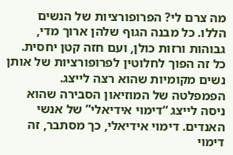מה צרם לי? הפרופורציות של הנשים הללו. כל מבנה הגוף שלהן ארוך מדי, גבוהות ורזות כולן, ועם חזה קטן יחסית. כל זה הפוך לחלוטין לפרופורציות של אותן נשים מקומיות שהוא רצה לייצג. הפמפלטה של המוזיאון הסבירה שהוא ניסה לייצג “דימוי אידיאלי” של אנשי האנדים. דימוי אידיאלי, כך מסתבר, זה דימוי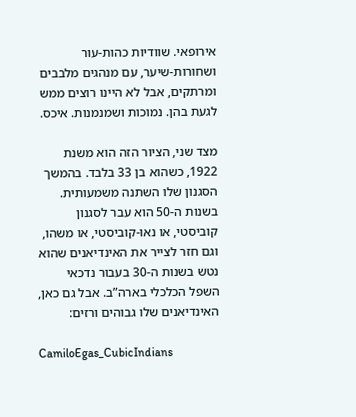אירופאי. שוודיות כהות-עור ושחורות-שיער, עם מנהגים מלבבים ומרתקים, אבל לא היינו רוצים ממש לגעת בהן. נמוכות ושמנמנות. איכס.

מצד שני, הציור הזה הוא משנת 1922, כשהוא בן 33 בלבד. בהמשך הסגנון שלו השתנה משמעותית. בשנות ה-50 הוא עבר לסגנון קוביסטי, או נאו-קוביסטי, או משהו, וגם חזר לצייר את האינדיאנים שהוא נטש בשנות ה-30 בעבור נדכאי השפל הכלכלי בארה”ב. אבל גם כאן, האינדיאנים שלו גבוהים ורזים:

CamiloEgas_CubicIndians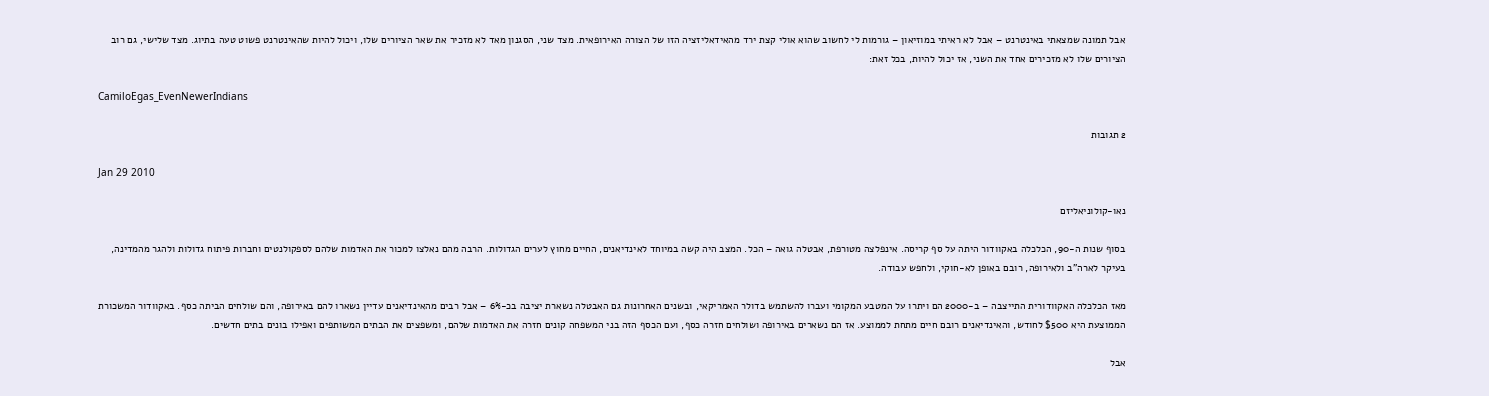אבל תמונה שמצאתי באינטרנט – אבל לא ראיתי במוזיאון – גורמות לי לחשוב שהוא אולי קצת ירד מהאידאליזציה הזו של הצורה האירופאית. מצד שני, הסגנון מאד לא מזכיר את שאר הציורים שלו, ויכול להיות שהאינטרנט פשוט טעה בתיוג. מצד שלישי, גם רוב הציורים שלו לא מזכירים אחד את השני, אז יכול להיות, בכל זאת:

CamiloEgas_EvenNewerIndians

2 תגובות

Jan 29 2010

נאו-קולוניאליזם

בסוף שנות ה-90, הכלכלה באקוודור היתה על סף קריסה. אינפלצה מטורפת, אבטלה גואה – הכל. המצב היה קשה במיוחד לאינדיאנים, החיים מחוץ לערים הגדולות. הרבה מהם נאלצו למכור את האדמות שלהם לספקולנטים וחברות פיתוח גדולות ולהגר מהמדינה, בעיקר לארה”ב ולאירופה, רובם באופן לא-חוקי, ולחפש עבודה.

מאז הכלכלה האקוודורית התייצבה – ב-2000 הם ויתרו על המטבע המקומי ועברו להשתמש בדולר האמריקאי, ובשנים האחרונות גם האבטלה נשארת יציבה בכ-6% – אבל רבים מהאינדיאנים עדיין נשארו להם באירופה, והם שולחים הביתה כסף. באקוודור המשכורת הממוצעת היא $500 לחודש, והאינדיאנים רובם חיים מתחת לממוצע. אז הם נשארים באירופה ושולחים חזרה כסף, ועם הכסף הזה בני המשפחה קונים חזרה את האדמות שלהם, ומשפצים את הבתים המשותפים ואפילו בונים בתים חדשים.

אבל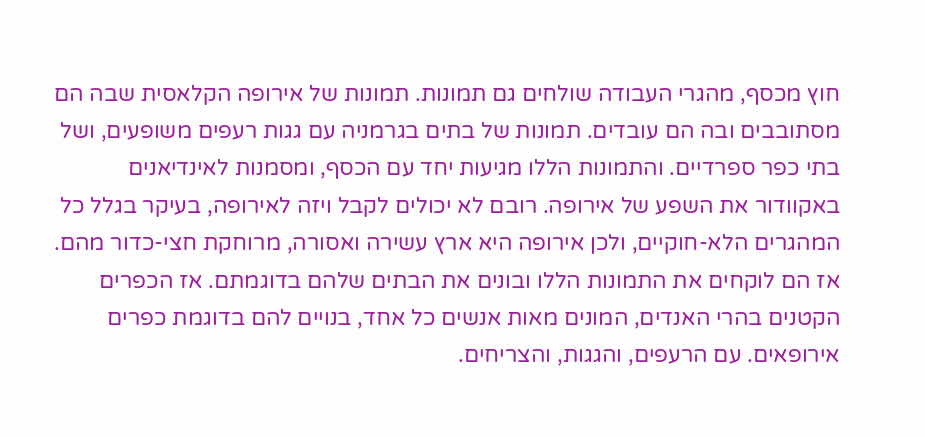חוץ מכסף, מהגרי העבודה שולחים גם תמונות. תמונות של אירופה הקלאסית שבה הם מסתובבים ובה הם עובדים. תמונות של בתים בגרמניה עם גגות רעפים משופעים, ושל בתי כפר ספרדיים. והתמונות הללו מגיעות יחד עם הכסף, ומסמנות לאינדיאנים באקוודור את השפע של אירופה. רובם לא יכולים לקבל ויזה לאירופה, בעיקר בגלל כל המהגרים הלא-חוקיים, ולכן אירופה היא ארץ עשירה ואסורה, מרוחקת חצי-כדור מהם. אז הם לוקחים את התמונות הללו ובונים את הבתים שלהם בדוגמתם. אז הכפרים הקטנים בהרי האנדים, המונים מאות אנשים כל אחד, בנויים להם בדוגמת כפרים אירופאים. עם הרעפים, והגגות, והצריחים.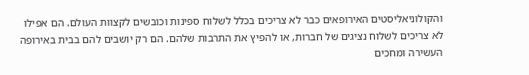והקולוניאליסטים האירופאים כבר לא צריכים בכלל לשלוח ספינות וכובשים לקצוות העולם. הם אפילו לא צריכים לשלוח נציגים של חברות, או להפיץ את התרבות שלהם. הם רק יושבים להם בבית באירופה העשירה ומחכים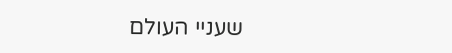שעניי העולם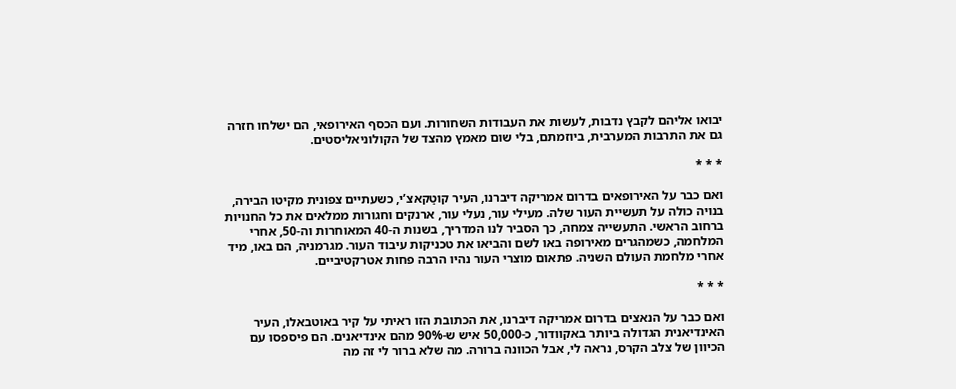יבואו אליהם לקבץ נדבות, לעשות את העבודות השחורות. ועם הכסף האירופאי, הם ישלחו חזרה גם את התרבות המערבית, ביוזמתם, בלי שום מאמץ מהצד של הקולוניאליסטים.

* * *

ואם כבר על האירופאים בדרום אמריקה דיברנו, העיר קוטַקאצ’י, כשעתיים צפונית מקיטו הבירה, בנויה כולה על תעשיית העור שלה. מעילי עור, נעלי עור, ארנקים וחגורות ממלאים את כל החנויות ברחוב הראשי. התעשייה צמחה, כך הסביר לנו המדריך, בשנות ה-40 המאוחרות וה-50, אחרי המלחמה, כשמהגרים מאירופה באו לשם והביאו את טכניקות עיבוד העור. מגרמניה, הם באו, מיד אחרי מלחמת העולם השניה. פתאום מוצרי העור נהיו הרבה פחות אטרקטיביים.

* * *

ואם כבר על הנאצים בדרום אמריקה דיברנו, את הכתובת הזו ראיתי על קיר באוטבאלו, העיר האינדיאנית הגדולה ביותר באקוודור, כ-50,000 איש ש-90% מהם אינדיאנים. הם פיספסו עם הכיוון של צלב הקרס, נראה לי, אבל הכוונה ברורה. מה שלא ברור לי זה מה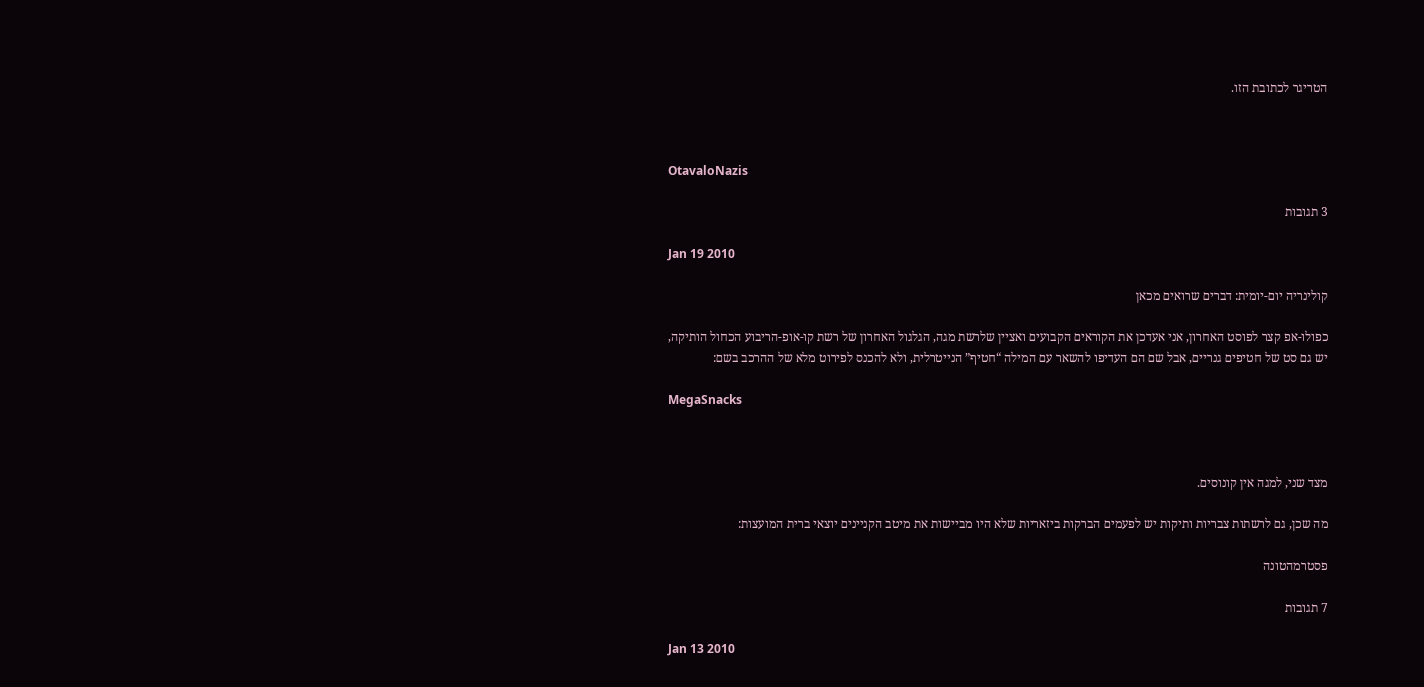הטריגר לכתובת הזו.



OtavaloNazis

3 תגובות

Jan 19 2010

קולינריה יום-יומית: דברים שרואים מכאן

כפולו-אפ קצר לפוסט האחרון, אני אעדכן את הקוראים הקבועים ואציין שלרשת מגה, הגלגול האחרון של רשת קו-אופ-הריבוע הכחול הותיקה, יש גם סט של חטיפים גנריים, אבל שם הם העדיפו להשאר עם המילה “חטיף” הנייטרלית, ולא להכנס לפירוט מלא של ההרכב בשם:

MegaSnacks



מצד שני, למגה אין קונוסים.

מה שכן, גם לרשתות צבריות ותיקות יש לפעמים הברקות ביזאריות שלא היו מביישות את מיטב הקניינים יוצאי ברית המועצות:

פסטרמהטונה

7 תגובות

Jan 13 2010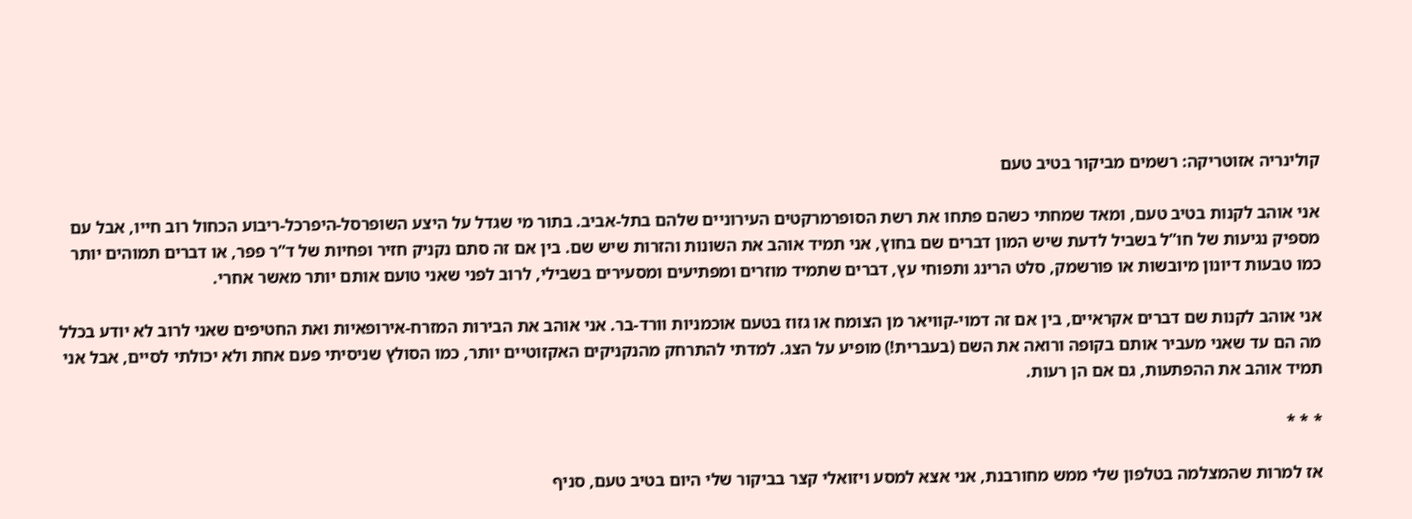קולינריה אזוטריקה: רשמים מביקור בטיב טעם

אני אוהב לקנות בטיב טעם, ומאד שמחתי כשהם פתחו את רשת הסופרמרקטים העירוניים שלהם בתל-אביב. בתור מי שגדל על היצע השופרסל-היפרכל-ריבוע הכחול רוב חייו, אבל עם מספיק נגיעות של חו”ל בשביל לדעת שיש המון דברים שם בחוץ, אני תמיד אוהב את השונות והזרות שיש שם. בין אם זה סתם נקניק חזיר ופחיות של ד”ר פפר, או דברים תמוהים יותר כמו טבעות דיונון מיובשות או פורשמק, סלט הרינג ותפוחי עץ, דברים שתמיד מוזרים ומפתיעים ומסעירים בשבילי, לרוב לפני שאני טועם אותם יותר מאשר אחרי.

אני אוהב לקנות שם דברים אקראיים, בין אם זה דמוי-קוויאר מן הצומח או גזוז בטעם אוכמניות וורד-בר. אני אוהב את הבירות המזרח-אירופאיות ואת החטיפים שאני לרוב לא יודע בכלל מה הם עד שאני מעביר אותם בקופה ורואה את השם (בעברית!) מופיע על הצג. למדתי להתרחק מהנקניקים האקזוטיים יותר, כמו הסולץ שניסיתי פעם אחת ולא יכולתי לסיים, אבל אני תמיד אוהב את ההפתעות, גם אם הן רעות.

* * *

אז למרות שהמצלמה בטלפון שלי ממש מחורבנת, אני אצא למסע ויזואלי קצר בביקור שלי היום בטיב טעם, סניף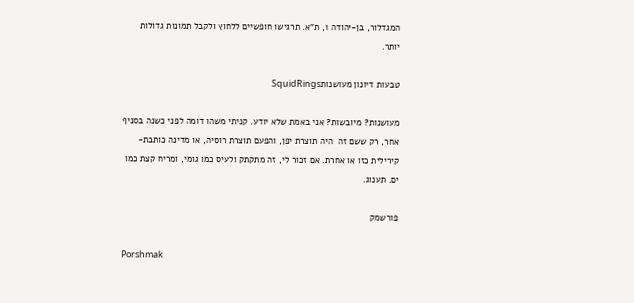המגדלור, בן-יהודה 1, ת”א. תרגישו חופשיים ללחוץ ולקבל תמונות גדולות יותר.

טבעות דיונון מעושנותSquidRings

מעושנות? מיובשות? אני באמת שלא יודע. קניתי משהו דומה לפני כשנה בסניף אחר, רק ששם זה  היה תוצרת יפן, והפעם תוצרת רוסיה, או מדינה כותבת-קירילית כזו או אחרת. אם זכור לי, זה מתקתק ולעיס כמו גומי, ומריח קצת כמו ים. תענוג.

פורשמק

Porshmak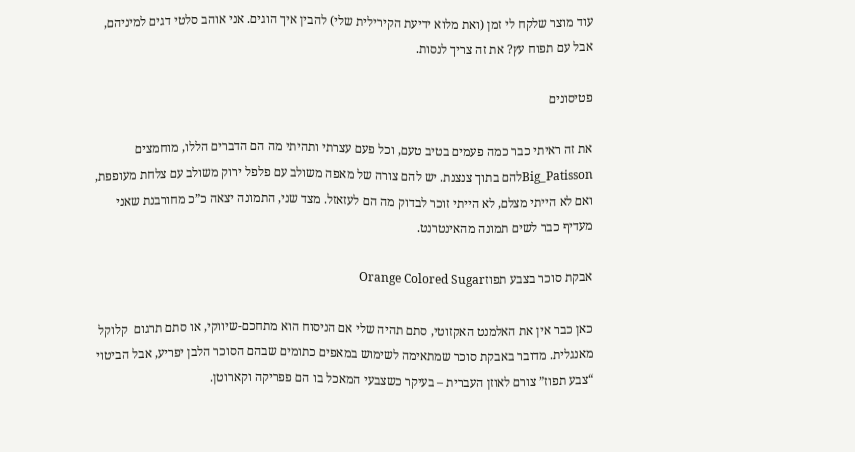עוד מוצר שלקח לי זמן (ואת מלוא ידיעת הקירילית שלי) להבין איך הוגים. אני אוהב סלטי דגים למיניהם, אבל עם תפוח עץ? את זה צריך לנסות.

פטיסונים

את זה ראיתי כבר כמה פעמים בטיב טעם, וכל פעם עצרתי ותהיתי מה הם הדברים הללו, מוחמצים  Big_Patissonלהם בתוך צנצנת. יש להם צורה של מאפה משולב עם פלפל ירוק משולב עם צלחת מעופפת, ואם לא הייתי מצלם, לא הייתי זוכר לבדוק מה הם לעזאזל. מצד שני, התמונה יצאה כ”כ מחורבנת שאני מעדיף כבר לשים תמונה מהאינטרנט.

אבקת סוכר בצבע תפוזOrange Colored Sugar

כאן כבר אין את האלמנט האקזוטי, סתם תהיה שלי אם הניסוח הוא מתחכם-שיווקי, או סתם תרגום  קלוקל מאנגלית. מדובר באבקת סוכר שמתאימה לשימוש במאפים כתומים שבהם הסוכר הלבן יפריע, אבל הביטוי “צבע תפוז” צורם לאוזן העברית – בעיקר כשצבעי המאכל בו הם פפריקה וקארוטן.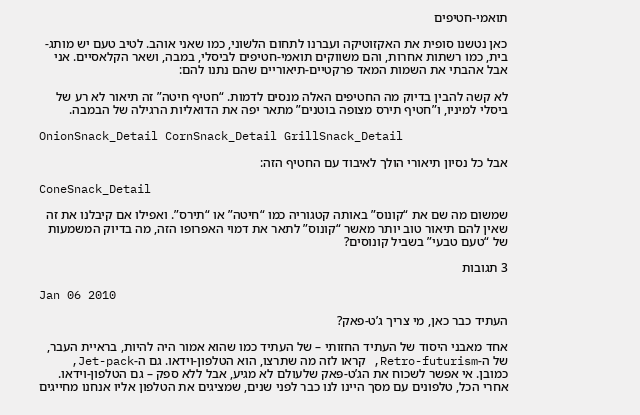תואמי-חטיפים

כאן נטשנו סופית את האקזוטיקה ועברנו לתחום הלשוני, כמו שאני אוהב. לטיב טעם יש מותג-בית, כמו רשתות אחרות, והם משווקים תואמי-חטיפים לביסלי, במבה, ושאר הקלאסיים. אני אבל אהבתי את השמות המאד פרקטיים-תיאוריים שהם נתנו להם:

לא קשה להבין בדיוק מה החטיפים האלה מנסים לדמות. “חטיף חיטה” זה תיאור לא רע של ביסלי למיניו, ו”חטיף תירס מצופה בוטנים” מתאר יפה את הדואליות הרגילה של הבמבה.

OnionSnack_Detail CornSnack_Detail GrillSnack_Detail

אבל כל נסיון תיאורי הולך לאיבוד עם החטיף הזה:

ConeSnack_Detail

שמשום מה שם את “קונוס” באותה קטגוריה כמו “חיטה” או “תירס”. ואפילו אם קיבלנו את זה שאין להם תיאור טוב יותר מאשר “קונוס” לתאר את דמוי האפרופו הזה, מה בדיוק המשמעות של “טעם טבעי” בשביל קונוסים?

3 תגובות

Jan 06 2010

העתיד כבר כאן, מי צריך ג’ט-פאק?

אחד מאבני היסוד של העתיד החזותי – של העתיד כמו שהוא אמור היה להיות, בראיית העבר, של ה-Retro-futurism, קראו לזה מה שתרצו, הוא הטלפון-וידאו. גם ה-Jet-pack, כמובן. אי אפשר לשכוח את הג’ט-פּאק שלעולם לא מגיע, אבל ללא ספק – גם הטלפון-וידאו. אחרי הכל, טלפונים עם מסך היינו לנו כבר לפני שנים, שמציגים את הטלפון אליו אנחנו מחייגים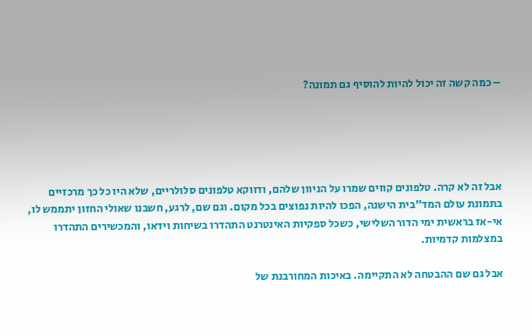– כמה קשה זה יכול להיות להוסיף גם תמונה?





אבל זה לא קרה. טלפונים קווים שמרו על הניוון שלהם, ודווקא טלפונים סלולריים, שלא היו כל כך מרכזיים בתמונת עולם המד”בית הישנה, הפכו להיות נפוצים בכל מקום. וגם שם, לרגע, חשבנו שאולי החזון יתממש לו, אי-אז בראשית ימי הדור השלישי, כשכל ספקיות האינטרנט התהדרו בשיחות וידאו, והמכשירים התהדרו במצלמות קדמיות.

אבל גם שם ההבטחה לא התקיימה. באיכות המחורבנת של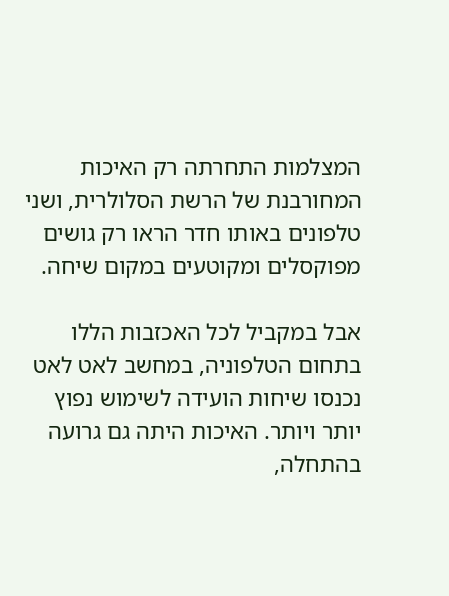המצלמות התחרתה רק האיכות המחורבנת של הרשת הסלולרית, ושני טלפונים באותו חדר הראו רק גושים מפוקסלים ומקוטעים במקום שיחה.

אבל במקביל לכל האכזבות הללו בתחום הטלפוניה, במחשב לאט לאט נכנסו שיחות הועידה לשימוש נפוץ יותר ויותר. האיכות היתה גם גרועה בהתחלה,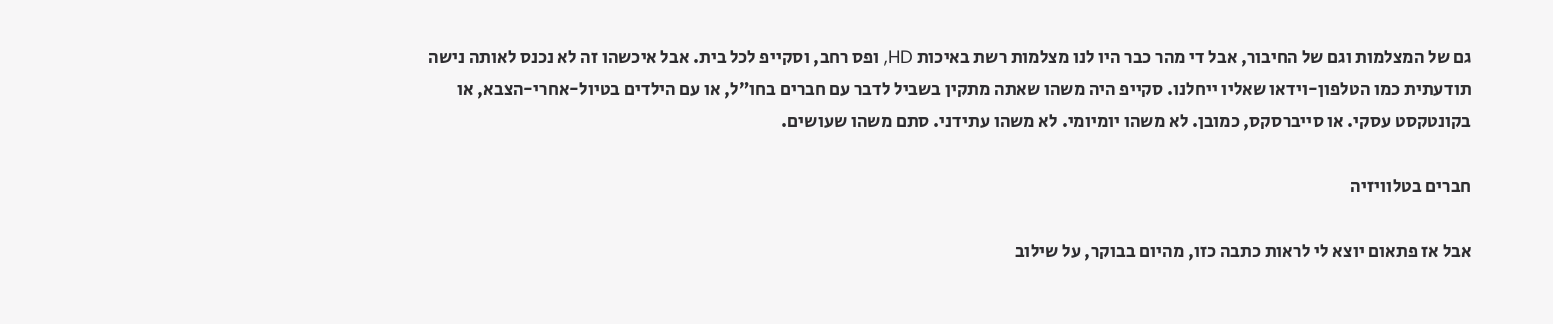גם של המצלמות וגם של החיבור, אבל די מהר כבר היו לנו מצלמות רשת באיכות HD, ופס רחב, וסקייפ לכל בית. אבל איכשהו זה לא נכנס לאותה נישה תודעתית כמו הטלפון-וידאו שאליו ייחלנו. סקייפ היה משהו שאתה מתקין בשביל לדבר עם חברים בחו”ל, או עם הילדים בטיול-אחרי-הצבא, או בקונטקסט עסקי. או סייברסקס, כמובן. לא משהו יומיומי. לא משהו עתידני. סתם משהו שעושים.

חברים בטלוויזיה

אבל אז פתאום יוצא לי לראות כתבה כזו, מהיום בבוקר, על שילוב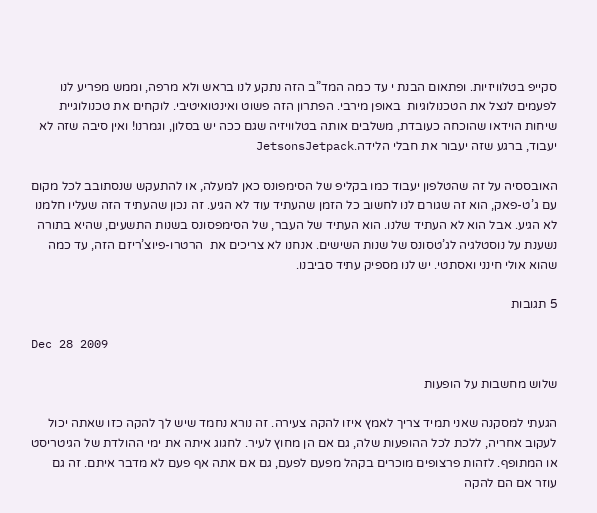סקייפ בטלוויזיות. ופתאום הבנת י עד כמה המד”ב הזה נתקע לנו בראש ולא מרפה, וממש מפריע לנו לפעמים לנצל את הטכנולוגיות  באופן מירבי. הפתרון הזה פשוט ואינטואיטיבי. לוקחים את טכנולוגיית שיחות הוידאו שהוכחה כעובדת, משלבים אותה בטלוויזיה שגם ככה יש בסלון, וגמרנו! ואין סיבה שזה לא יעבוד, ברגע שזה יעבור את חבלי הלידה.JetsonsJetpack

האובססיה על זה שהטלפון יעבוד כמו בקליפ של הסימפונס כאן למעלה, או להתעקש שנסתובב לכל מקום עם ג’ט-פאק, הוא זה שגורם לנו לחשוב כל הזמן שהעתיד עוד לא הגיע. זה נכון שהעתיד הזה שעליו חלמנו לא הגיע. אבל הוא לא העתיד שלנו. הוא העתיד של העבר, של הסימפסונס בשנות התשעים, שהיא בתורה נשענת על נוסטלגיה לג’טסונס של שנות השישים. אנחנו לא צריכים את  הרטרו-פיוצ’ריזם הזה, עד כמה שהוא אולי חינני ואסתטי. יש לנו מספיק עתיד סביבנו.

5 תגובות

Dec 28 2009

שלוש מחשבות על הופעות

הגעתי למסקנה שאני תמיד צריך לאמץ איזו להקה צעירה. זה נורא נחמד שיש לך להקה כזו שאתה יכול לעקוב אחריה, ללכת לכל ההופעות שלה, גם אם הן מחוץ לעיר. לחגוג איתה את ימי ההולדת של הגיטריסט או המתופף. לזהות פרצופים מוכרים בקהל מפעם לפעם, גם אם אתה אף פעם לא מדבר איתם. זה גם עוזר אם הם להקה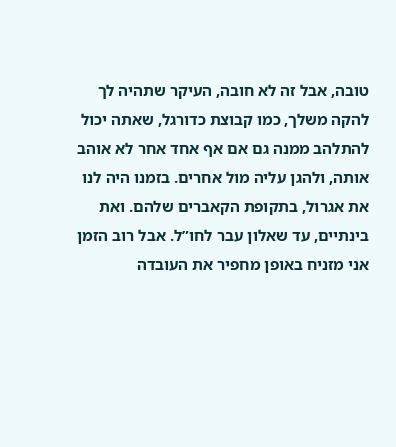טובה, אבל זה לא חובה, העיקר שתהיה לך להקה משלך, כמו קבוצת כדורגל, שאתה יכול להתלהב ממנה גם אם אף אחד אחר לא אוהב אותה, ולהגן עליה מול אחרים. בזמנו היה לנו את אגרול, בתקופת הקאברים שלהם. ואת בינתיים, עד שאלון עבר לחו”ל. אבל רוב הזמן אני מזניח באופן מחפיר את העובדה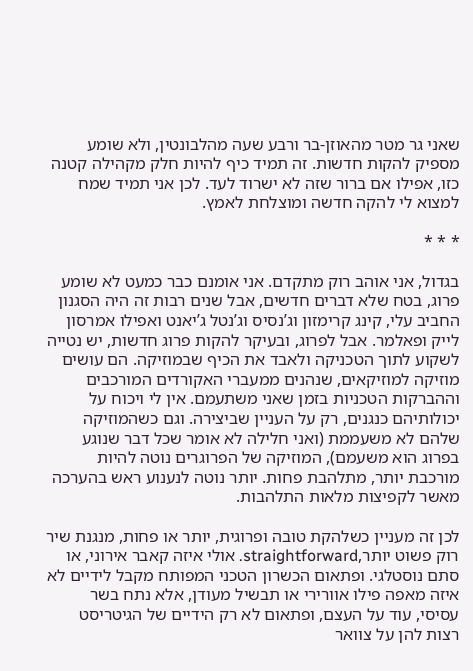שאני גר מטר מהאוזן-בר ורבע שעה מהלבונטין, ולא שומע מספיק להקות חדשות. זה תמיד כיף להיות חלק מקהילה קטנה כזו, אפילו אם ברור שזה לא ישרוד לעד. לכן אני תמיד שמח למצוא לי להקה חדשה ומוצלחת לאמץ.

* * *

בגדול, אני אוהב רוק מתקדם. אני אומנם כבר כמעט לא שומע פרוג, בטח שלא דברים חדשים, אבל שנים רבות זה היה הסגנון החביב עלי, קינג קרימזון וג’נסיס וג’נטל ג’יאנט ואפילו אמרסון לייק ופאלמר. אבל לפרוג, ובעיקר להקות פרוג חדשות, יש נטייה לשקוע לתוך הטכניקה ולאבד את הכיף שבמוזיקה. הם עושים מוזיקה למוזיקאים, שנהנים ממעברי האקורדים המורכבים וההברקות הטכניות בזמן שאני משתעמם. אין לי ויכוח על יכולותיהם כנגנים, רק על העניין שביצירה. וגם כשהמוזיקה שלהם לא משעממת (ואני חלילה לא אומר שכל דבר שנוגע בפרוג הוא משעמם), המוזיקה של הפרוגרים נוטה להיות מורכבת יותר, מתלהבת פחות. יותר נוטה לנענוע ראש בהערכה מאשר לקפיצות מלאות התלהבות.

לכן זה מעניין כשלהקת טובה ופרוגית, יותר או פחות, מנגנת שיר רוק פשוט יותר,straightforward. אולי איזה קאבר אירוני, או סתם נוסטלגי. ופתאום הכשרון הטכני המפותח מקבל לידיים לא איזה מאפה פילו אוורירי או תבשיל מעודן, אלא נתח בשר עסיסי, עוד על העצם, ופתאום לא רק הידיים של הגיטריסט רצות להן על צוואר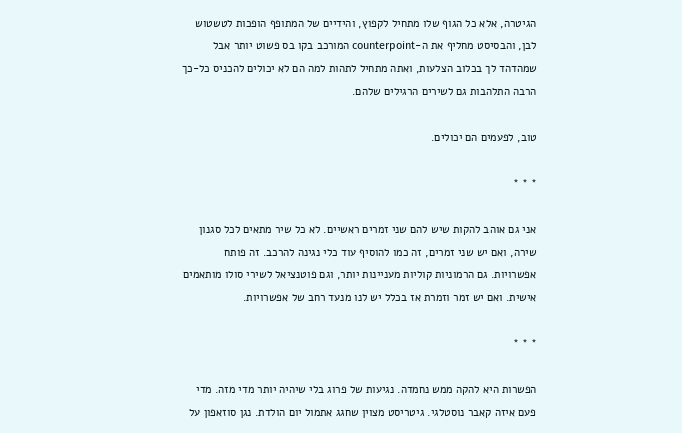הגיטרה, אלא כל הגוף שלו מתחיל לקפוץ, והידיים של המתופף הופכות לטשטוש לבן, והבסיסט מחליף את ה-counterpoint המורכב בקו בס פשוט יותר אבל שמהדהד לך בכלוב הצלעות, ואתה מתחיל לתהות למה הם לא יכולים להכניס כל-כך הרבה התלהבות גם לשירים הרגילים שלהם.

טוב, לפעמים הם יכולים.

* * *

אני גם אוהב להקות שיש להם שני זמרים ראשיים. לא כל שיר מתאים לכל סגנון שירה, ואם יש שני זמרים, זה כמו להוסיף עוד כלי נגינה להרכב. זה פותח אפשרויות. גם הרמוניות קוליות מעניינות יותר, וגם פוטנציאל לשירי סולו מותאמים אישית. ואם יש זמר וזמרת אז בכלל יש לנו מנעד רחב של אפשרויות.

* * *

הפשרות היא להקה ממש נחמדה. נגיעות של פרוג בלי שיהיה יותר מדי מזה. מדי פעם איזה קאבר נוסטלגי. גיטריסט מצוין שחגג אתמול יום הולדת. נגן סוזאפון על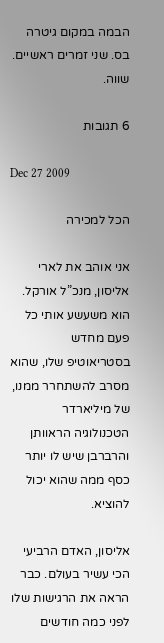הבמה במקום גיטרה בס. שני זמרים ראשיים. שווה.

6 תגובות

Dec 27 2009

הכל למכירה

אני אוהב את לארי אליסון, מנכ”ל אורקל. הוא משעשע אותי כל פעם מחדש בסטריאוטיפ שלו, שהוא מסרב להשתחרר ממנו, של מיליארדר הטכנולוגיה הראוותן והרברבן שיש לו יותר כסף ממה שהוא יכול להוציא.

אליסון, האדם הרביעי הכי עשיר בעולם. כבר הראה את הרגישות שלו לפני כמה חודשים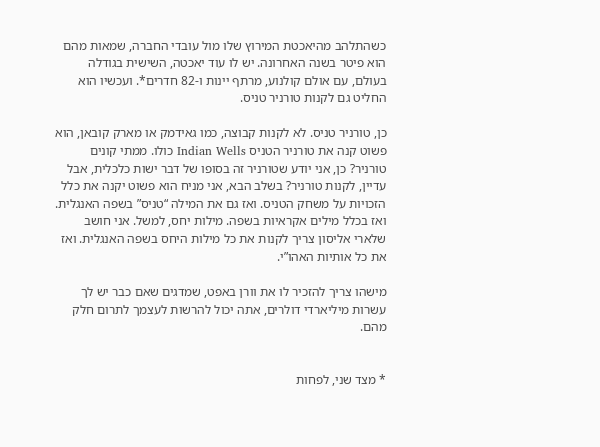כשהתלהב מהיאכטת המירוץ שלו מול עובדי החברה, שמאות מהם הוא פיטר בשנה האחרונה. יש לו עוד יאכטה, השישית בגודלה בעולם, עם אולם קולנוע, מרתף יינות ו-82 חדרים*. ועכשיו הוא החליט גם לקנות טורניר טניס.

כן, טורניר טניס. לא לקנות קבוצה, כמו גאידמק או מארק קובאן, הוא פשוט קנה את טורניר הטניס Indian Wells כולו. ממתי קונים טורניר? כן, אני יודע שטורניר זה בסופו של דבר ישות כלכלית, אבל עדיין, לקנות טורניר? בשלב הבא, אני מניח הוא פשוט יקנה את כלל הזכויות על משחק הטניס. ואז גם את המילה “טניס” בשפה האנגלית. ואז בכלל מילים אקראיות בשפה. מילות יחס, למשל. אני חושב שלארי אליסון צריך לקנות את כל מילות היחס בשפה האנגלית. ואז את כל אותיות האהו”י.

מישהו צריך להזכיר לו את וורן באפט, שמדגים שאם כבר יש לך עשרות מיליארדי דולרים, אתה יכול להרשות לעצמך לתרום חלק מהם.


* מצד שני, לפחות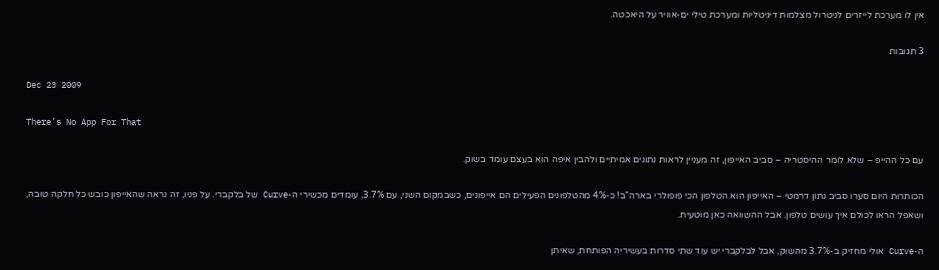אין לו מערכת לייזרים לניטרול מצלמות דיגיטליות ומערכת טילי ים-אוויר על היאכטה.

3 תגובות

Dec 23 2009

There’s No App For That

עם כל ההייפ – שלא לומר ההיסטריה – סביב האייפון, זה מעניין לראות נתונים אמיתיים ולהבין איפה הוא בעצם עומד בשוק.

הכותרות היום סערו סביב נתון דרמטי – האייפון הוא הטלפון הכי פופולרי בארה”ב! כ-4% מהטלפונים הפעילים הם אייפונים, כשבמקום השני, עם 3.7%, עומדים מכשירי ה-Curve של בלקברי. על פניו, זה נראה שהאייפון כובש כל חלקה טובה, ושאפל הראו לכולם איך עושים טלפון. אבל ההשוואה כאן מוטעית.

ה-Curve אולי מחזיק ב-3.7% מהשוק, אבל לבלקברי יש עוד שתי סדרות בעשיריה הפותחת, שאיתן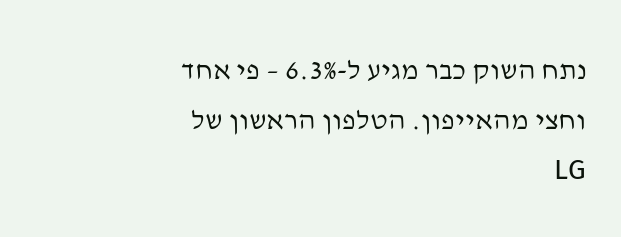נתח השוק כבר מגיע ל-6.3% – פי אחד וחצי מהאייפון. הטלפון הראשון של LG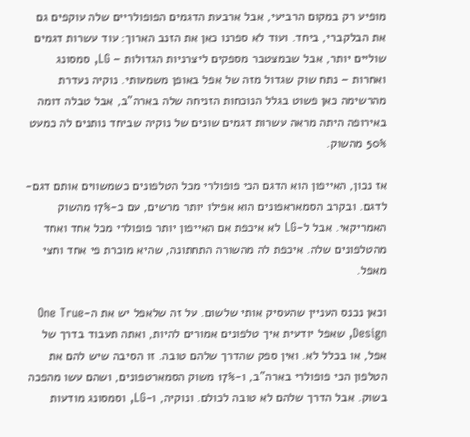מופיע רק במקום הרביעי, אבל ארבעת הדגמים הפופולריים שלה עוקפים גם את הבלקברי, ביחד. ועוד לא ספרנו כאן את הזנב הארוך: עוד עשרות דגמים שוליים יותר, אבל שבמצטבר מספקים ליצרניות הגדולות – LG, סמסונג ואחרות – נתח שוק שגדול מזה של אפל באופן משמעותי. נוקיה נעדרת מהרשימה כאן פשוט בגלל הנוכחות הזניחה שלה בארה”ב, אבל טבלה דומה באירופה היתה מראה עשרות דגמים שונים של נוקיה שביחד נותנים לה כמעט 50% מהשוק.

אז נכון, האייפון הוא הדגם הכי פופולרי מכל הטלפונים כשמשווים אותם דגם-לדגם. ובקרב הסמאראפונים הוא אפילו יותר מרשים, עם כ-17% מהשוק האמריקאי. אבל ל-LG לא איכפת אם האייפון יותר פופולרי מכל אחד ואחד מהטלפונים שלה. איכפת לה מהשורה התחתונה, שהיא מוכרת פי אחד וחצי מאפל.

וכאן נכנס העניין שהעסיק אותי שלשום. על זה שלאפל יש את ה-One True Design, שאפל יודעית איך טלפונים אמורים להיות, ואתה תעבוד בדרך של אפל, או בכלל לא. ואין ספק שהדרך שלהם טובה. זו הסיבה שיש להם את הטלפון הכי פופולרי בארה”ב, ו-17% משוק הסמארטפונים, ושהם עשו מהפכה בשוק. אבל הדרך שלהם לא טובה לכולם. ונוקיה, ו-LG, וסמסונג מודעות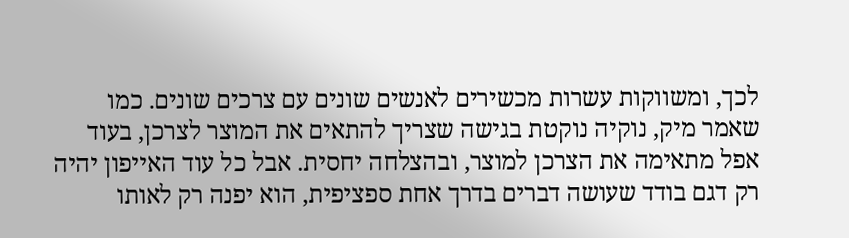לכך, ומשווקות עשרות מכשירים לאנשים שונים עם צרכים שונים. כמו שאמר מיק, נוקיה נוקטת בגישה שצריך להתאים את המוצר לצרכן, בעוד אפל מתאימה את הצרכן למוצר, ובהצלחה יחסית. אבל כל עוד האייפון יהיה רק דגם בודד שעושה דברים בדרך אחת ספציפית, הוא יפנה רק לאותו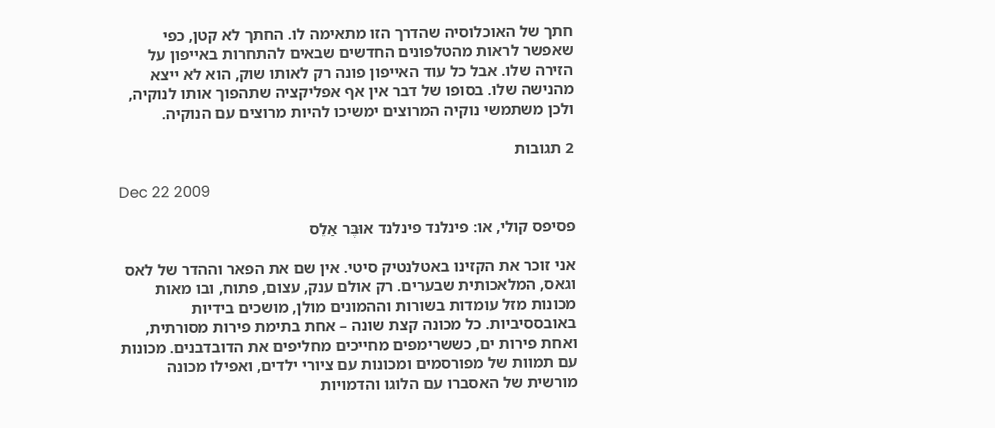חתך של האוכלוסיה שהדרך הזו מתאימה לו. החתך לא קטן, כפי שאפשר לראות מהטלפונים החדשים שבאים להתחרות באייפון על הזירה שלו. אבל כל עוד האייפון פונה רק לאותו שוק, הוא לא ייצא מהנישה שלו. בסופו של דבר אין אף אפליקציה שתהפוך אותו לנוקיה, ולכן משתמשי נוקיה המרוצים ימשיכו להיות מרוצים עם הנוקיה.

2 תגובות

Dec 22 2009

פסיפס קולי, או: פינלנד פינלנד אוּבֶּר אַלֵס

אני זוכר את הקזינו באטלנטיק סיטי. אין שם את הפאר וההדר של לאס וגאס, המלאכותית שבערים. רק אולם ענק, עצום, פתוח, ובו מאות מכונות מזל עומדות בשורות וההמונים מולן, מושכים בידיות באובססיביות. כל מכונה קצת שונה – אחת בתימת פירות מסורתית, ואחת פירות ים, כששרימפים מחייכים מחליפים את הדובדבנים. מכונות עם תמוות של מפורסמים ומכונות עם ציורי ילדים, ואפילו מכונה מורשית של האסברו עם הלוגו והדמויות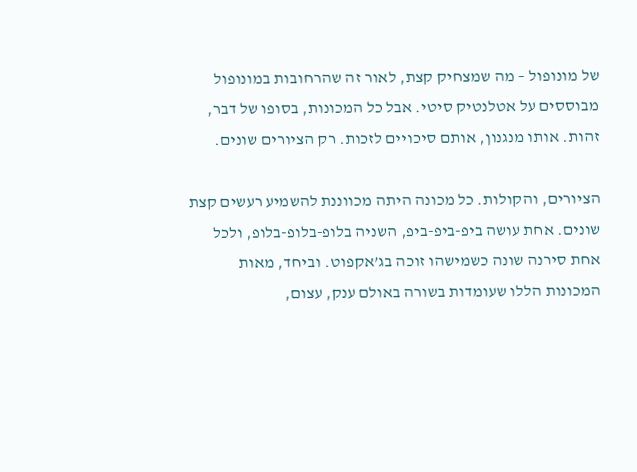של מונופול – מה שמצחיק קצת, לאור זה שהרחובות במונופול מבוססים על אטלנטיק סיטי. אבל כל המכונות, בסופו של דבר, זהות. אותו מנגנון, אותם סיכויים לזכות. רק הציורים שונים.

הציורים, והקולות. כל מכונה היתה מכווננת להשמיע רעשים קצת שונים. אחת עושה ביפ-ביפ-ביפ, השניה בלופ-בלופ-בלופ, ולכל אחת סירנה שונה כשמישהו זוכה בג’אקפוט. וביחד, מאות המכונות הללו שעומדות בשורה באולם ענק, עצום,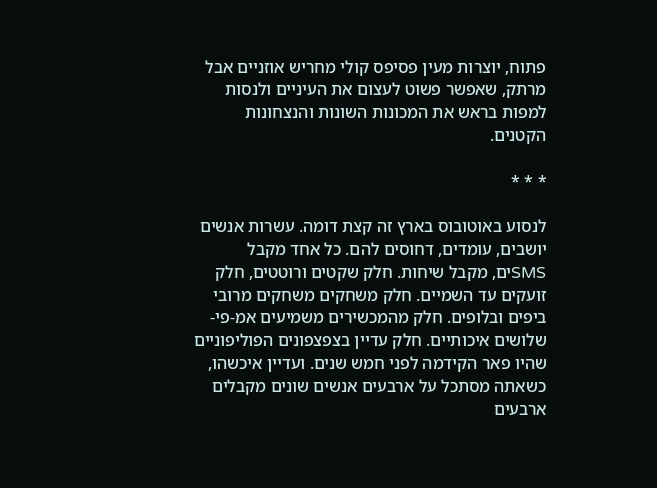פתוח, יוצרות מעין פסיפס קולי מחריש אוזניים אבל מרתק, שאפשר פשוט לעצום את העיניים ולנסות למפות בראש את המכונות השונות והנצחונות הקטנים.

* * *

לנסוע באוטובוס בארץ זה קצת דומה. עשרות אנשים יושבים, עומדים, דחוסים להם. כל אחד מקבל SMSים, מקבל שיחות. חלק שקטים ורוטטים, חלק זועקים עד השמיים. חלק משחקים משחקים מרובי ביפים ובלופים. חלק מהמכשירים משמיעים אמ-פי-שלושים איכותיים. חלק עדיין בצפצפונים הפוליפוניים שהיו פאר הקידמה לפני חמש שנים. ועדיין איכשהו, כשאתה מסתכל על ארבעים אנשים שונים מקבלים ארבעים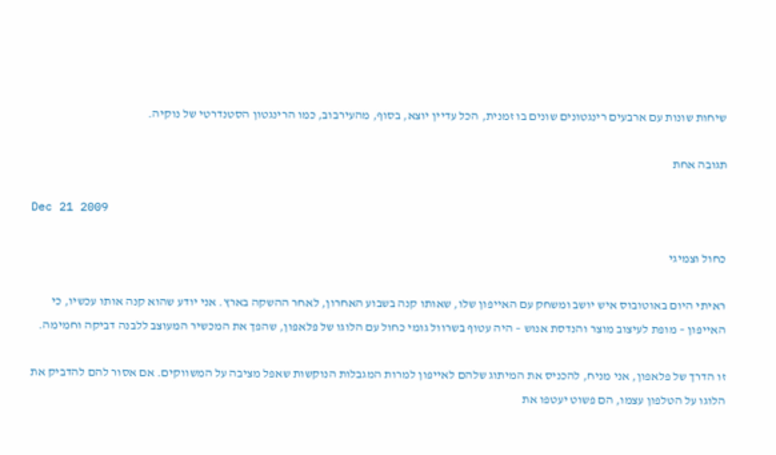שיחות שונות עם ארבעים רינגטונים שונים בו זמנית, הכל עדיין יוצא, בסוף, מהעירבוב, כמו הרינגטון הסטנדרטי של נוקיה.

תגובה אחת

Dec 21 2009

כחול וצמיגי

ראיתי היום באוטובוס איש יושב ומשחק עם האייפון שלו, שאותו קנה בשבוע האחרון, לאחר ההשקה בארץ. אני יודע שהוא קנה אותו עכשיו, כי האייפון – מופת לעיצוב מוצר והנדסת אנוש – היה עטוף בשרוול גומי כחול עם הלוגו של פלאפון, שהפך את המכשיר המעוצב ללבנה דביקה וחמימה.

זו הדרך של פלאפון, אני מניח, להכניס את המיתוג שלהם לאייפון למרות המגבלות הנוקשות שאפל מציבה על המשווקים. אם אסור להם להדביק את הלוגו על הטלפון עצמו, הם פשוט יעטפו את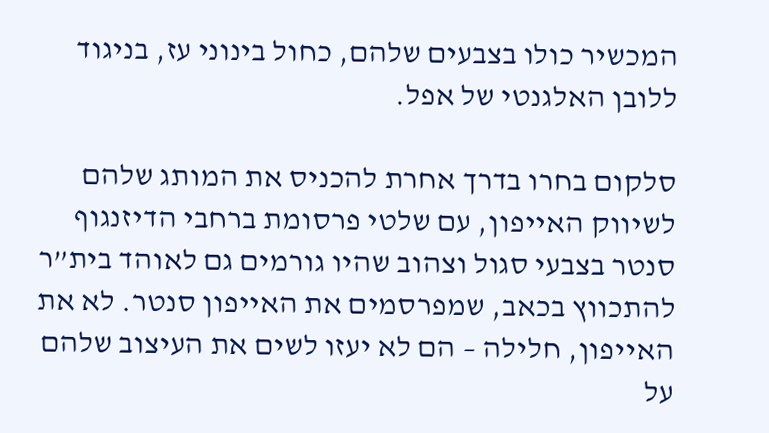המכשיר כולו בצבעים שלהם, כחול בינוני עז, בניגוד ללובן האלגנטי של אפל.

סלקום בחרו בדרך אחרת להכניס את המותג שלהם לשיווק האייפון, עם שלטי פרסומת ברחבי הדיזנגוף סנטר בצבעי סגול וצהוב שהיו גורמים גם לאוהד בית”ר להתכווץ בכאב, שמפרסמים את האייפון סנטר. לא את האייפון, חלילה – הם לא יעזו לשים את העיצוב שלהם על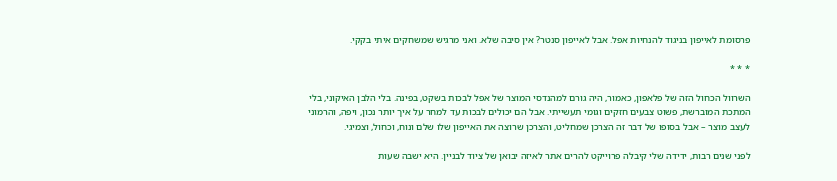פרסומת לאייפון בניגוד להנחיות אפל. אבל לאייפון סנטר? אין סיבה שלא. ואני מרגיש שמשחקים איתי בקקי.

* * *

השרוול הכחול הזה של פלאפון, כאמור, היה גורם למהנדסי המוצר של אפל לבכות בשקט, בפינה. בלי הלבן האיקוני, בלי המתכת המוברשת, פשוט צבעים חזקים וגומי תעשייתי. אבל הם יכולים לבכות עד למחר על איך יותר נכון, ויפה, והרמוני לעצב מוצר – אבל בסופו של דבר זה הצרכן שמחליט, והצרכן שרוצה את האייפון שלו שלם ונוח, וכחול, וצמיגי.

לפני שנים רבות, ידידה שלי קיבלה פרוייקט להרים אתר לאיזה יבואן של ציוד לבניין. היא ישבה שעות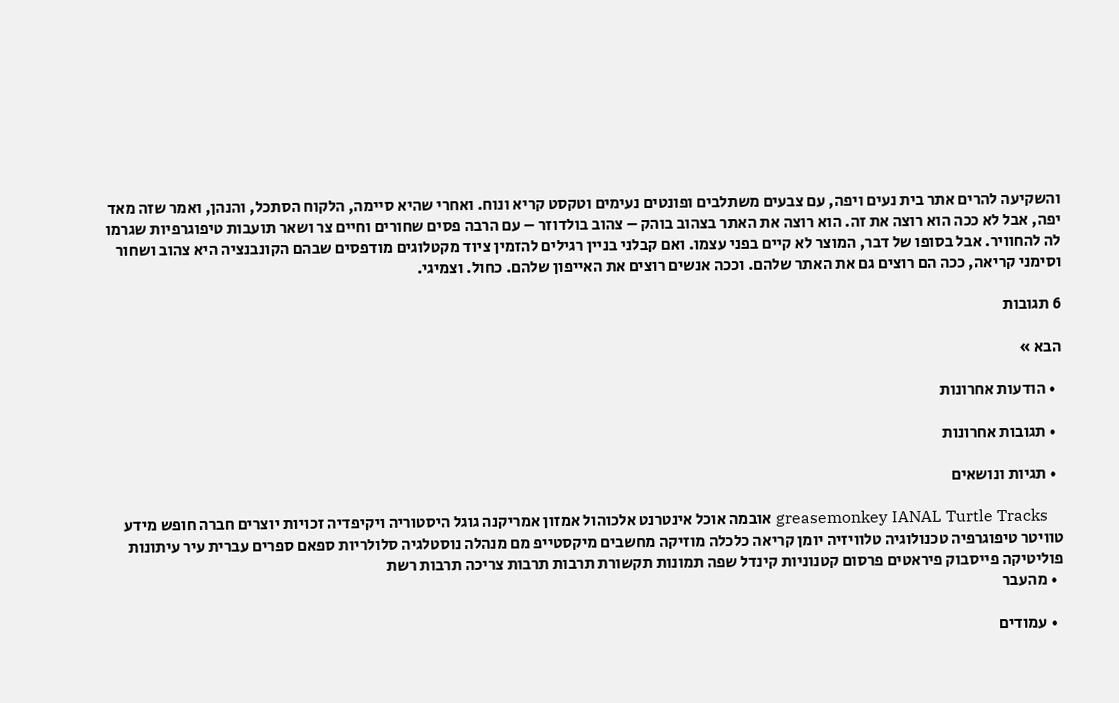והשקיעה להרים אתר בית נעים ויפה, עם צבעים משתלבים ופונטים נעימים וטקסט קריא ונוח. ואחרי שהיא סיימה, הלקוח הסתכל, והנהן, ואמר שזה מאד יפה, אבל לא ככה הוא רוצה את זה. הוא רוצה את האתר בצהוב בוהק – צהוב בולדוזר – עם הרבה פסים שחורים וחיים צר ושאר תועבות טיפוגרפיות שגרמו לה להחוויר. אבל בסופו של דבר, המוצר לא קיים בפני עצמו. ואם קבלני בניין רגילים להזמין ציוד מקטלוגים מודפסים שבהם הקונבנציה היא צהוב ושחור וסימני קריאה, ככה הם רוצים גם את האתר שלהם. וככה אנשים רוצים את האייפון שלהם. כחול. וצמיגי.

6 תגובות

הבא »

  • הודעות אחרונות

  • תגובות אחרונות

  • תגיות ונושאים

    greasemonkey IANAL Turtle Tracks אובמה אוכל אינטרנט אלכוהול אמזון אמריקנה גוגל היסטוריה ויקיפדיה זכויות יוצרים חברה חופש מידע טוויטר טיפוגרפיה טכנולוגיה טלוויזיה יומן קריאה כלכלה מוזיקה מחשבים מיקסטייפ מם מנהלה נוסטלגיה סלולריות ספאם ספרים עברית עיר עיתונות פוליטיקה פייסבוק פיראטים פרסום קטנוניות קינדל שפה תמונות תקשורת תרבות תרבות צריכה תרבות רשת
  • מהעבר

  • עמודים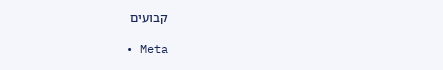קבועים

  • Meta